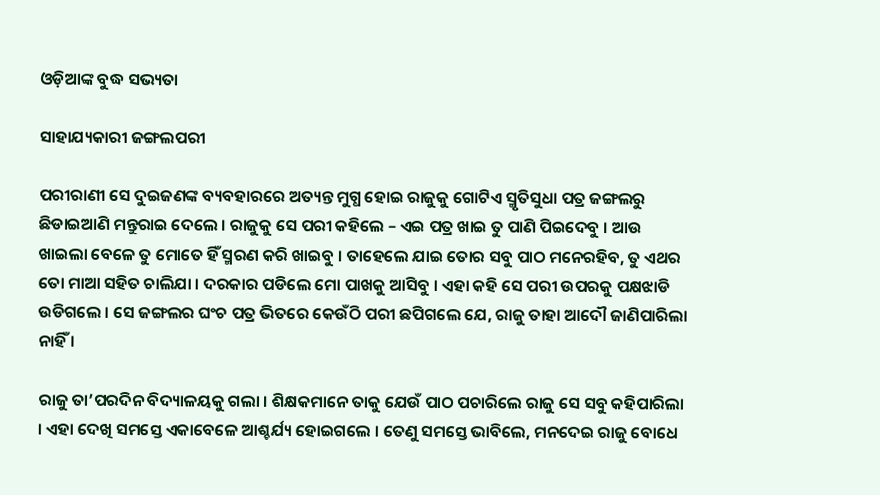ଓଡ଼ିଆଙ୍କ ବୁଦ୍ଧ ସଭ୍ୟତା

ସାହାଯ୍ୟକାରୀ ଜଙ୍ଗଲପରୀ

ପରୀରାଣୀ ସେ ଦୁଇଜଣଙ୍କ ବ୍ୟବହାରରେ ଅତ୍ୟନ୍ତ ମୁଗ୍ଧ ହୋଇ ରାଜୁକୁ ଗୋଟିଏ ସ୍ମୃତିସୁଧା ପତ୍ର ଜଙ୍ଗଲରୁ ଛିଡାଇଆଣି ମନ୍ତୁରାଇ ଦେଲେ । ରାଜୁକୁ ସେ ପରୀ କହିଲେ – ଏଇ ପତ୍ର ଖାଇ ତୁ ପାଣି ପିଇଦେବୁ । ଆଉ ଖାଇଲା ବେଳେ ତୁ ମୋତେ ହିଁ ସ୍ମରଣ କରି ଖାଇବୁ । ତାହେଲେ ଯାଇ ତୋର ସବୁ ପାଠ ମନେରହିବ, ତୁ ଏଥର ତୋ ମାଆ ସହିତ ଚାଲିଯା । ଦରକାର ପଡିଲେ ମୋ ପାଖକୁ ଆସିବୁ । ଏହା କହି ସେ ପରୀ ଉପରକୁ ପକ୍ଷଝାଡି ଉଡିଗଲେ । ସେ ଜଙ୍ଗଲର ଘଂଚ ପତ୍ର ଭିତରେ କେଉଁଠି ପରୀ ଛପିଗଲେ ଯେ, ରାଜୁ ତାହା ଆଦୌ ଜାଣିପାରିଲା ନାହିଁ ।

ରାଜୁ ତା’ପରଦିନ ବିଦ୍ୟାଳୟକୁ ଗଲା । ଶିକ୍ଷକମାନେ ତାକୁ ଯେଉଁ ପାଠ ପଚାରିଲେ ରାଜୁ ସେ ସବୁ କହିପାରିଲା । ଏହା ଦେଖି ସମସ୍ତେ ଏକାବେଳେ ଆଶ୍ଚର୍ଯ୍ୟ ହୋଇଗଲେ । ତେଣୁ ସମସ୍ତେ ଭାବିଲେ, ମନଦେଇ ରାଜୁ ବୋଧେ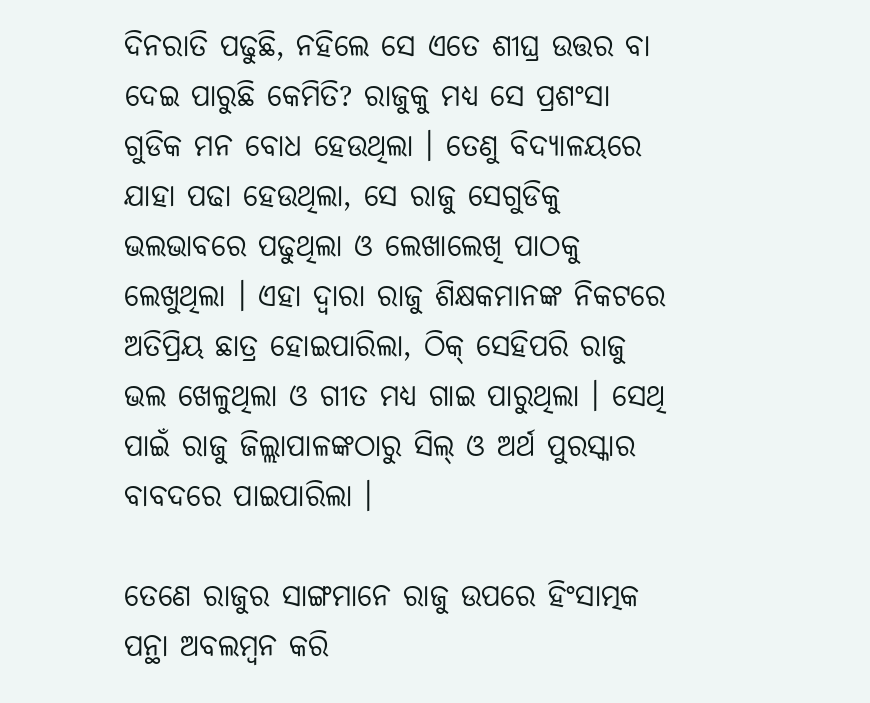ଦିନରାତି ପଢୁଛି, ନହିଲେ ସେ ଏତେ ଶୀଘ୍ର ଉତ୍ତର ବା ଦେଇ ପାରୁଛି କେମିତି? ରାଜୁକୁ ମଧ୍ୟ ସେ ପ୍ରଶଂସା ଗୁଡିକ ମନ ବୋଧ ହେଉଥିଲା । ତେଣୁ ବିଦ୍ୟାଳୟରେ ଯାହା ପଢା ହେଉଥିଲା, ସେ ରାଜୁ ସେଗୁଡିକୁ ଭଲଭାବରେ ପଢୁଥିଲା ଓ ଲେଖାଲେଖି ପାଠକୁ ଲେଖୁଥିଲା । ଏହା ଦ୍ୱାରା ରାଜୁ ଶିକ୍ଷକମାନଙ୍କ ନିକଟରେ ଅତିପ୍ରିୟ ଛାତ୍ର ହୋଇପାରିଲା, ଠିକ୍ ସେହିପରି ରାଜୁ ଭଲ ଖେଳୁଥିଲା ଓ ଗୀତ ମଧ୍ୟ ଗାଇ ପାରୁଥିଲା । ସେଥି ପାଇଁ ରାଜୁ ଜିଲ୍ଲାପାଳଙ୍କଠାରୁ ସିଲ୍ ଓ ଅର୍ଥ ପୁରସ୍କାର ବାବଦରେ ପାଇପାରିଲା ।

ତେଣେ ରାଜୁର ସାଙ୍ଗମାନେ ରାଜୁ ଉପରେ ହିଂସାତ୍ମକ ପନ୍ଥା ଅବଲମ୍ବନ କରି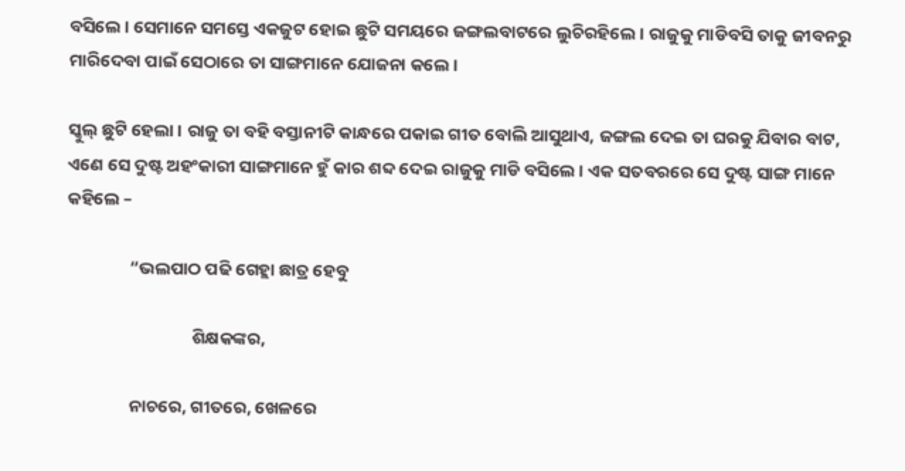ବସିଲେ । ସେମାନେ ସମସ୍ତେ ଏକଜୁଟ ହୋଇ ଛୁଟି ସମୟରେ ଜଙ୍ଗଲବାଟରେ ଲୁଚିରହିଲେ । ରାଜୁକୁ ମାଡିବସି ତାକୁ ଜୀବନରୁ ମାରିଦେବା ପାଇଁ ସେଠାରେ ତା ସାଙ୍ଗମାନେ ଯୋଜନା କଲେ ।

ସ୍କୁଲ୍ ଛୁଟି ହେଲା । ରାଜୁ ତା ବହି ବସ୍ତାନୀଟି କାନ୍ଧରେ ପକାଇ ଗୀତ ବୋଲି ଆସୁଥାଏ, ଜଙ୍ଗଲ ଦେଇ ତା ଘରକୁ ଯିବାର ବାଟ, ଏଣେ ସେ ଦୁଷ୍ଟ ଅହଂକାରୀ ସାଙ୍ଗମାନେ ହୁଁ କାର ଶବ୍ଦ ଦେଇ ରାଜୁକୁ ମାଡି ବସିଲେ । ଏକ ସତବରରେ ସେ ଦୁଷ୍ଟ ସାଙ୍ଗ ମାନେ କହିଲେ –

                “ଭଲପାଠ ପଢି ଗେହ୍ଲା ଛାତ୍ର ହେବୁ

                                ଶିକ୍ଷକଙ୍କର,

                ନାଚରେ, ଗୀତରେ, ଖେଳରେ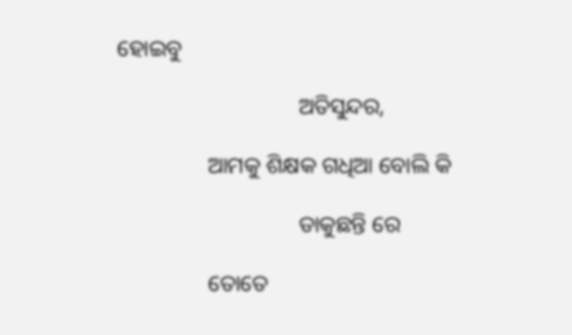ହୋଇବୁ

                                ଅତିସୁନ୍ଦର,

                ଆମକୁ ଶିକ୍ଷକ ଗଧିଆ ବୋଲି କି

                                ଡାକୁଛନ୍ତି ରେ

                ତୋତେ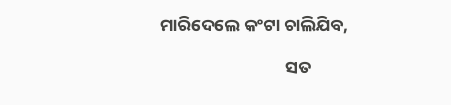ମାରିଦେଲେ କଂଟା ଚାଲିଯିବ,

                                ସତ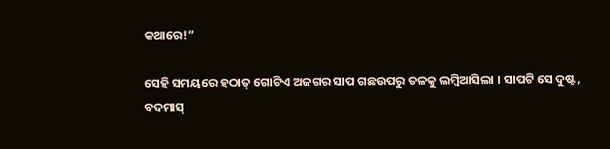କଥାରେ!”

ସେହି ସମୟରେ ହଠାତ୍ ଗୋଟିଏ ଅଜଗର ସାପ ଗଛଉପରୁ ତଳକୁ ଲମ୍ବିଆସିଲା । ସାପଟି ସେ ଦୁଷ୍ଟ, ବଦମାସ୍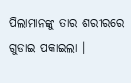ପିଲାମାନଙ୍କୁ ତାର ଶରୀରରେ ଗୁଡାଇ ପକାଇଲା ।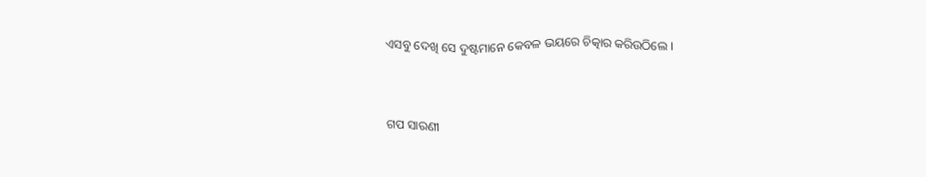ଏସବୁ ଦେଖି ସେ ଦୁଷ୍ଟମାନେ କେବଳ ଭୟରେ ଚିତ୍କାର କରିଉଠିଲେ ।


ଗପ ସାରଣୀ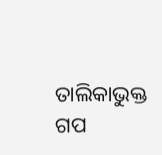ତାଲିକାଭୁକ୍ତ ଗପ